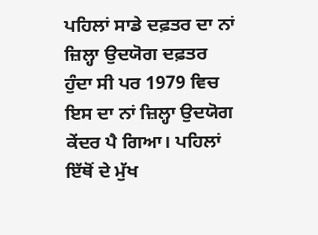ਪਹਿਲਾਂ ਸਾਡੇ ਦਫ਼ਤਰ ਦਾ ਨਾਂ ਜ਼ਿਲ੍ਹਾ ਉਦਯੋਗ ਦਫ਼ਤਰ ਹੁੰਦਾ ਸੀ ਪਰ 1979 ਵਿਚ ਇਸ ਦਾ ਨਾਂ ਜ਼ਿਲ੍ਹਾ ਉਦਯੋਗ ਕੇਂਦਰ ਪੈ ਗਿਆ। ਪਹਿਲਾਂ ਇੱਥੋਂ ਦੇ ਮੁੱਖ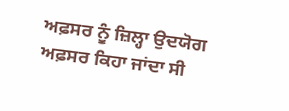ਅਫ਼ਸਰ ਨੂੰ ਜ਼ਿਲ੍ਹਾ ਉਦਯੋਗ ਅਫ਼ਸਰ ਕਿਹਾ ਜਾਂਦਾ ਸੀ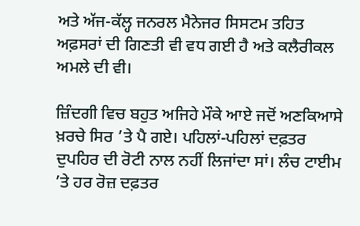ਅਤੇ ਅੱਜ-ਕੱਲ੍ਹ ਜਨਰਲ ਮੈਨੇਜਰ ਸਿਸਟਮ ਤਹਿਤ ਅਫ਼ਸਰਾਂ ਦੀ ਗਿਣਤੀ ਵੀ ਵਧ ਗਈ ਹੈ ਅਤੇ ਕਲੈਰੀਕਲ ਅਮਲੇ ਦੀ ਵੀ।

ਜ਼ਿੰਦਗੀ ਵਿਚ ਬਹੁਤ ਅਜਿਹੇ ਮੌਕੇ ਆਏ ਜਦੋਂ ਅਣਕਿਆਸੇ ਖ਼ਰਚੇ ਸਿਰ ’ਤੇ ਪੈ ਗਏ। ਪਹਿਲਾਂ-ਪਹਿਲਾਂ ਦਫ਼ਤਰ ਦੁਪਹਿਰ ਦੀ ਰੋਟੀ ਨਾਲ ਨਹੀਂ ਲਿਜਾਂਦਾ ਸਾਂ। ਲੰਚ ਟਾਈਮ ’ਤੇ ਹਰ ਰੋਜ਼ ਦਫ਼ਤਰ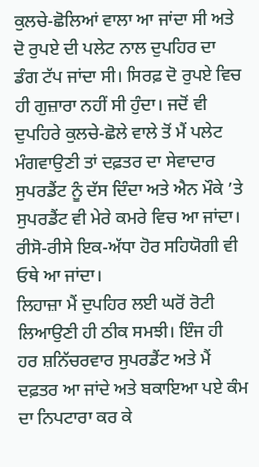ਕੁਲਚੇ-ਛੋਲਿਆਂ ਵਾਲਾ ਆ ਜਾਂਦਾ ਸੀ ਅਤੇ ਦੋ ਰੁਪਏ ਦੀ ਪਲੇਟ ਨਾਲ ਦੁਪਹਿਰ ਦਾ ਡੰਗ ਟੱਪ ਜਾਂਦਾ ਸੀ। ਸਿਰਫ਼ ਦੋ ਰੁਪਏ ਵਿਚ ਹੀ ਗੁਜ਼ਾਰਾ ਨਹੀਂ ਸੀ ਹੁੰਦਾ। ਜਦੋਂ ਵੀ ਦੁਪਹਿਰੇ ਕੁਲਚੇ-ਛੋਲੇ ਵਾਲੇ ਤੋਂ ਮੈਂ ਪਲੇਟ ਮੰਗਵਾਉਣੀ ਤਾਂ ਦਫ਼ਤਰ ਦਾ ਸੇਵਾਦਾਰ ਸੁਪਰਡੈਂਟ ਨੂੰ ਦੱਸ ਦਿੰਦਾ ਅਤੇ ਐਨ ਮੌਕੇ ’ਤੇ ਸੁਪਰਡੈਂਟ ਵੀ ਮੇਰੇ ਕਮਰੇ ਵਿਚ ਆ ਜਾਂਦਾ। ਰੀਸੋ-ਰੀਸੇ ਇਕ-ਅੱਧਾ ਹੋਰ ਸਹਿਯੋਗੀ ਵੀ ਓਥੇ ਆ ਜਾਂਦਾ।
ਲਿਹਾਜ਼ਾ ਮੈਂ ਦੁਪਹਿਰ ਲਈ ਘਰੋਂ ਰੋਟੀ ਲਿਆਉਣੀ ਹੀ ਠੀਕ ਸਮਝੀ। ਇੰਜ ਹੀ ਹਰ ਸ਼ਨਿੱਚਰਵਾਰ ਸੁਪਰਡੈਂਟ ਅਤੇ ਮੈਂ ਦਫ਼ਤਰ ਆ ਜਾਂਦੇ ਅਤੇ ਬਕਾਇਆ ਪਏ ਕੰਮ ਦਾ ਨਿਪਟਾਰਾ ਕਰ ਕੇ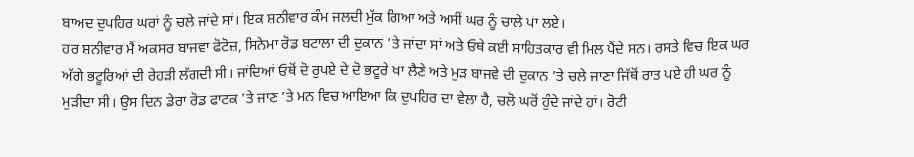ਬਾਅਦ ਦੁਪਹਿਰ ਘਰਾਂ ਨੂੰ ਚਲੇ ਜਾਂਦੇ ਸਾਂ। ਇਕ ਸ਼ਨੀਵਾਰ ਕੰਮ ਜਲਦੀ ਮੁੱਕ ਗਿਆ ਅਤੇ ਅਸੀਂ ਘਰ ਨੂੰ ਚਾਲੇ ਪਾ ਲਏ।
ਹਰ ਸ਼ਨੀਵਾਰ ਮੈਂ ਅਕਸਰ ਬਾਜਵਾ ਫੋਟੋਜ਼, ਸਿਨੇਮਾ ਰੋਡ ਬਟਾਲਾ ਦੀ ਦੁਕਾਨ ’ਤੇ ਜਾਂਦਾ ਸਾਂ ਅਤੇ ਓਥੇ ਕਈ ਸਾਹਿਤਕਾਰ ਵੀ ਮਿਲ ਪੈਂਦੇ ਸਨ। ਰਸਤੇ ਵਿਚ ਇਕ ਘਰ ਅੱਗੇ ਭਟੂਰਿਆਂ ਦੀ ਰੇਹੜੀ ਲੱਗਦੀ ਸੀ। ਜਾਂਦਿਆਂ ਓਥੋਂ ਦੋ ਰੁਪਏ ਦੇ ਦੋ ਭਟੂਰੇ ਖਾ ਲੈਣੇ ਅਤੇ ਮੁੜ ਬਾਜਵੇ ਦੀ ਦੁਕਾਨ ’ਤੇ ਚਲੇ ਜਾਣਾ ਜਿੱਥੋਂ ਰਾਤ ਪਏ ਹੀ ਘਰ ਨੂੰ ਮੁੜੀਦਾ ਸੀ। ਉਸ ਦਿਨ ਡੇਰਾ ਰੋਡ ਫਾਟਕ ’ਤੇ ਜਾਣ ’ਤੇ ਮਨ ਵਿਚ ਆਇਆ ਕਿ ਦੁਪਹਿਰ ਦਾ ਵੇਲਾ ਹੈ, ਚਲੋ ਘਰੋਂ ਹੁੰਦੇ ਜਾਂਦੇ ਹਾਂ। ਰੋਟੀ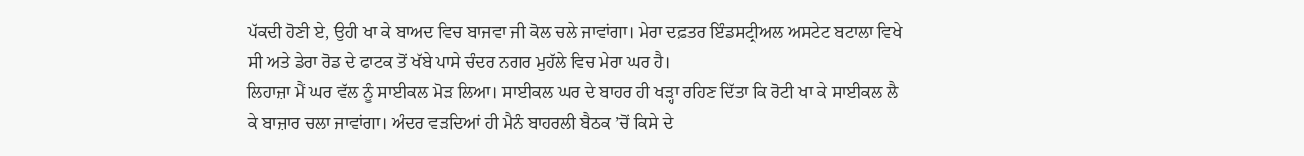ਪੱਕਦੀ ਹੋਣੀ ਏ, ਉਹੀ ਖਾ ਕੇ ਬਾਅਦ ਵਿਚ ਬਾਜਵਾ ਜੀ ਕੋਲ ਚਲੇ ਜਾਵਾਂਗਾ। ਮੇਰਾ ਦਫ਼ਤਰ ਇੰਡਸਟ੍ਰੀਅਲ ਅਸਟੇਟ ਬਟਾਲਾ ਵਿਖੇ ਸੀ ਅਤੇ ਡੇਰਾ ਰੋਡ ਦੇ ਫਾਟਕ ਤੋਂ ਖੱਬੇ ਪਾਸੇ ਚੰਦਰ ਨਗਰ ਮੁਹੱਲੇ ਵਿਚ ਮੇਰਾ ਘਰ ਹੈ।
ਲਿਹਾਜ਼ਾ ਮੈਂ ਘਰ ਵੱਲ ਨੂੰ ਸਾਈਕਲ ਮੋੜ ਲਿਆ। ਸਾਈਕਲ ਘਰ ਦੇ ਬਾਹਰ ਹੀ ਖੜ੍ਹਾ ਰਹਿਣ ਦਿੱਤਾ ਕਿ ਰੋਟੀ ਖਾ ਕੇ ਸਾਈਕਲ ਲੈ ਕੇ ਬਾਜ਼ਾਰ ਚਲਾ ਜਾਵਾਂਗਾ। ਅੰਦਰ ਵੜਦਿਆਂ ਹੀ ਮੈਨੰ ਬਾਹਰਲੀ ਬੈਠਕ ’ਚੋਂ ਕਿਸੇ ਦੇ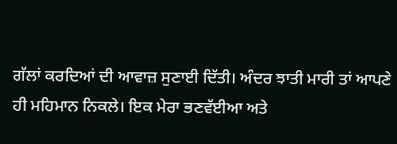ਗੱਲਾਂ ਕਰਦਿਆਂ ਦੀ ਆਵਾਜ਼ ਸੁਣਾਈ ਦਿੱਤੀ। ਅੰਦਰ ਝਾਤੀ ਮਾਰੀ ਤਾਂ ਆਪਣੇ ਹੀ ਮਹਿਮਾਨ ਨਿਕਲੇ। ਇਕ ਮੇਰਾ ਭਣਵੱਈਆ ਅਤੇ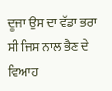ਦੂਜਾ ਉਸ ਦਾ ਵੱਡਾ ਭਰਾ ਸੀ ਜਿਸ ਨਾਲ ਭੈਣ ਦੇ ਵਿਆਹ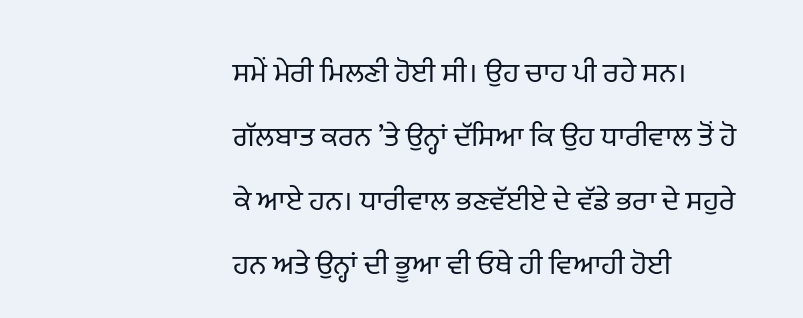ਸਮੇਂ ਮੇਰੀ ਮਿਲਣੀ ਹੋਈ ਸੀ। ਉਹ ਚਾਹ ਪੀ ਰਹੇ ਸਨ। ਗੱਲਬਾਤ ਕਰਨ ’ਤੇ ਉਨ੍ਹਾਂ ਦੱਸਿਆ ਕਿ ਉਹ ਧਾਰੀਵਾਲ ਤੋਂ ਹੋ ਕੇ ਆਏ ਹਨ। ਧਾਰੀਵਾਲ ਭਣਵੱਈਏ ਦੇ ਵੱਡੇ ਭਰਾ ਦੇ ਸਹੁਰੇ ਹਨ ਅਤੇ ਉਨ੍ਹਾਂ ਦੀ ਭੂਆ ਵੀ ਓਥੇ ਹੀ ਵਿਆਹੀ ਹੋਈ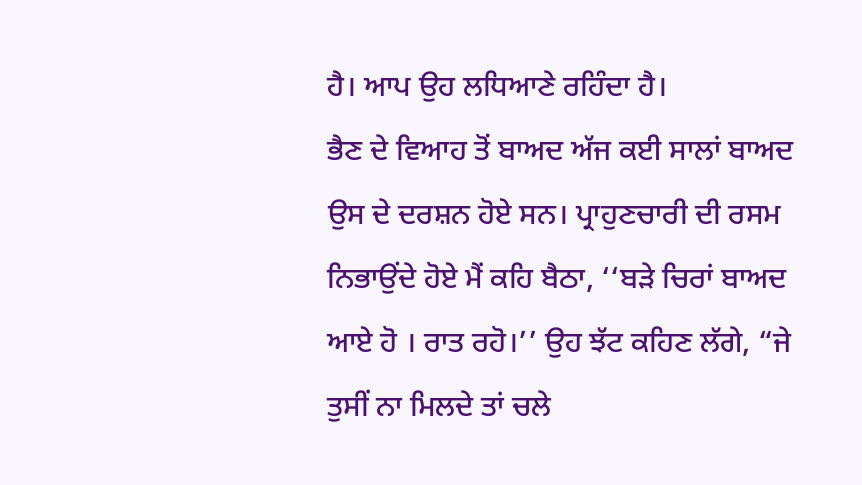ਹੈ। ਆਪ ਉਹ ਲਧਿਆਣੇ ਰਹਿੰਦਾ ਹੈ।
ਭੈਣ ਦੇ ਵਿਆਹ ਤੋਂ ਬਾਅਦ ਅੱਜ ਕਈ ਸਾਲਾਂ ਬਾਅਦ ਉਸ ਦੇ ਦਰਸ਼ਨ ਹੋਏ ਸਨ। ਪ੍ਰਾਹੁਣਚਾਰੀ ਦੀ ਰਸਮ ਨਿਭਾਉਂਦੇ ਹੋਏ ਮੈਂ ਕਹਿ ਬੈਠਾ, ‘‘ਬੜੇ ਚਿਰਾਂ ਬਾਅਦ ਆਏ ਹੋ । ਰਾਤ ਰਹੋ।’’ ਉਹ ਝੱਟ ਕਹਿਣ ਲੱਗੇ, “ਜੇ ਤੁਸੀਂ ਨਾ ਮਿਲਦੇ ਤਾਂ ਚਲੇ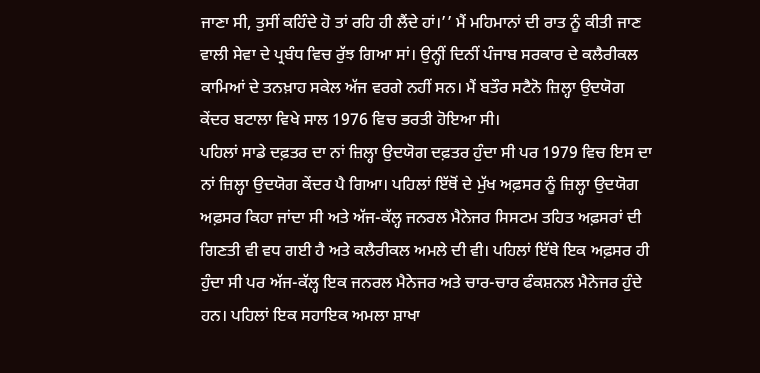ਜਾਣਾ ਸੀ, ਤੁਸੀਂ ਕਹਿੰਦੇ ਹੋ ਤਾਂ ਰਹਿ ਹੀ ਲੈਂਦੇ ਹਾਂ।’’ ਮੈਂ ਮਹਿਮਾਨਾਂ ਦੀ ਰਾਤ ਨੂੰ ਕੀਤੀ ਜਾਣ ਵਾਲੀ ਸੇਵਾ ਦੇ ਪ੍ਰਬੰਧ ਵਿਚ ਰੁੱਝ ਗਿਆ ਸਾਂ। ਉਨ੍ਹੀਂ ਦਿਨੀਂ ਪੰਜਾਬ ਸਰਕਾਰ ਦੇ ਕਲੈਰੀਕਲ ਕਾਮਿਆਂ ਦੇ ਤਨਖ਼ਾਹ ਸਕੇਲ ਅੱਜ ਵਰਗੇ ਨਹੀਂ ਸਨ। ਮੈਂ ਬਤੌਰ ਸਟੈਨੋ ਜ਼ਿਲ੍ਹਾ ਉਦਯੋਗ ਕੇਂਦਰ ਬਟਾਲਾ ਵਿਖੇ ਸਾਲ 1976 ਵਿਚ ਭਰਤੀ ਹੋਇਆ ਸੀ।
ਪਹਿਲਾਂ ਸਾਡੇ ਦਫ਼ਤਰ ਦਾ ਨਾਂ ਜ਼ਿਲ੍ਹਾ ਉਦਯੋਗ ਦਫ਼ਤਰ ਹੁੰਦਾ ਸੀ ਪਰ 1979 ਵਿਚ ਇਸ ਦਾ ਨਾਂ ਜ਼ਿਲ੍ਹਾ ਉਦਯੋਗ ਕੇਂਦਰ ਪੈ ਗਿਆ। ਪਹਿਲਾਂ ਇੱਥੋਂ ਦੇ ਮੁੱਖ ਅਫ਼ਸਰ ਨੂੰ ਜ਼ਿਲ੍ਹਾ ਉਦਯੋਗ ਅਫ਼ਸਰ ਕਿਹਾ ਜਾਂਦਾ ਸੀ ਅਤੇ ਅੱਜ-ਕੱਲ੍ਹ ਜਨਰਲ ਮੈਨੇਜਰ ਸਿਸਟਮ ਤਹਿਤ ਅਫ਼ਸਰਾਂ ਦੀ ਗਿਣਤੀ ਵੀ ਵਧ ਗਈ ਹੈ ਅਤੇ ਕਲੈਰੀਕਲ ਅਮਲੇ ਦੀ ਵੀ। ਪਹਿਲਾਂ ਇੱਥੇ ਇਕ ਅਫ਼ਸਰ ਹੀ ਹੁੰਦਾ ਸੀ ਪਰ ਅੱਜ-ਕੱਲ੍ਹ ਇਕ ਜਨਰਲ ਮੈਨੇਜਰ ਅਤੇ ਚਾਰ-ਚਾਰ ਫੰਕਸ਼ਨਲ ਮੈਨੇਜਰ ਹੁੰਦੇ ਹਨ। ਪਹਿਲਾਂ ਇਕ ਸਹਾਇਕ ਅਮਲਾ ਸ਼ਾਖਾ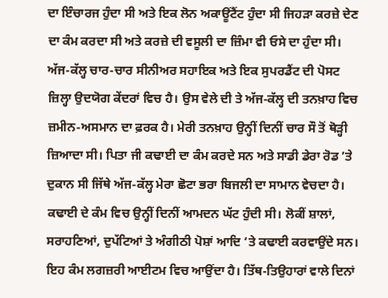ਦਾ ਇੰਚਾਰਜ ਹੁੰਦਾ ਸੀ ਅਤੇ ਇਕ ਲੋਨ ਅਕਾਊਂਟੈਂਟ ਹੁੰਦਾ ਸੀ ਜਿਹੜਾ ਕਰਜ਼ੇ ਦੇਣ ਦਾ ਕੰਮ ਕਰਦਾ ਸੀ ਅਤੇ ਕਰਜ਼ੇ ਦੀ ਵਸੂਲੀ ਦਾ ਜ਼ਿੰਮਾ ਵੀ ਓਸੇ ਦਾ ਹੁੰਦਾ ਸੀ।
ਅੱਜ-ਕੱਲ੍ਹ ਚਾਰ-ਚਾਰ ਸੀਨੀਅਰ ਸਹਾਇਕ ਅਤੇ ਇਕ ਸੁਪਰਡੈਂਟ ਦੀ ਪੋਸਟ ਜ਼ਿਲ੍ਹਾ ਉਦਯੋਗ ਕੇਂਦਰਾਂ ਵਿਚ ਹੈ। ਉਸ ਵੇਲੇ ਦੀ ਤੇ ਅੱਜ-ਕੱਲ੍ਹ ਦੀ ਤਨਖ਼ਾਹ ਵਿਚ ਜ਼ਮੀਨ-ਅਸਮਾਨ ਦਾ ਫ਼ਰਕ ਹੈ। ਮੇਰੀ ਤਨਖ਼ਾਹ ਉਨ੍ਹੀਂ ਦਿਨੀਂ ਚਾਰ ਸੌ ਤੋਂ ਥੋੜ੍ਹੀ ਜ਼ਿਆਦਾ ਸੀ। ਪਿਤਾ ਜੀ ਕਢਾਈ ਦਾ ਕੰਮ ਕਰਦੇ ਸਨ ਅਤੇ ਸਾਡੀ ਡੇਰਾ ਰੋਡ ’ਤੇ ਦੁਕਾਨ ਸੀ ਜਿੱਥੇ ਅੱਜ-ਕੱਲ੍ਹ ਮੇਰਾ ਛੋਟਾ ਭਰਾ ਬਿਜਲੀ ਦਾ ਸਾਮਾਨ ਵੇਚਦਾ ਹੈ। ਕਢਾਈ ਦੇ ਕੰਮ ਵਿਚ ਉਨ੍ਹੀਂ ਦਿਨੀਂ ਆਮਦਨ ਘੱਟ ਹੁੰਦੀ ਸੀ। ਲੋਕੀਂ ਸ਼ਾਲਾਂ, ਸਰਾਹਣਿਆਂ, ਦੁਪੱਟਿਆਂ ਤੇ ਅੰਗੀਠੀ ਪੋਸ਼ਾਂ ਆਦਿ ’ਤੇ ਕਢਾਈ ਕਰਵਾਉਂਦੇ ਸਨ।
ਇਹ ਕੰਮ ਲਗਜ਼ਰੀ ਆਈਟਮ ਵਿਚ ਆਉਂਦਾ ਹੈ। ਤਿੱਥ-ਤਿਉਹਾਰਾਂ ਵਾਲੇ ਦਿਨਾਂ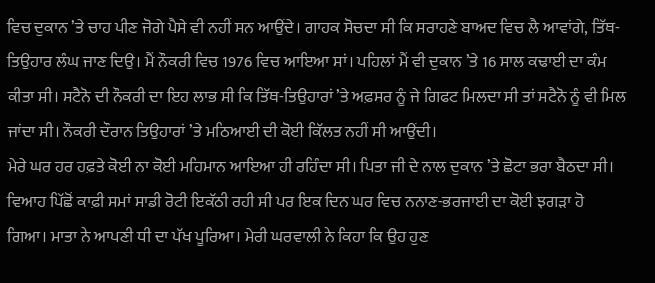ਵਿਚ ਦੁਕਾਨ ’ਤੇ ਚਾਹ ਪੀਣ ਜੋਗੇ ਪੈਸੇ ਵੀ ਨਹੀਂ ਸਨ ਆਉਂਦੇ। ਗਾਹਕ ਸੋਚਦਾ ਸੀ ਕਿ ਸਰਾਹਣੇ ਬਾਅਦ ਵਿਚ ਲੈ ਆਵਾਂਗੇ, ਤਿੱਥ-ਤਿਉਹਾਰ ਲੰਘ ਜਾਣ ਦਿਉ। ਮੈਂ ਨੌਕਰੀ ਵਿਚ 1976 ਵਿਚ ਆਇਆ ਸਾਂ। ਪਹਿਲਾਂ ਮੈਂ ਵੀ ਦੁਕਾਨ ’ਤੇ 16 ਸਾਲ ਕਢਾਈ ਦਾ ਕੰਮ ਕੀਤਾ ਸੀ। ਸਟੈਨੋ ਦੀ ਨੌਕਰੀ ਦਾ ਇਹ ਲਾਭ ਸੀ ਕਿ ਤਿੱਥ-ਤਿਉਹਾਰਾਂ ’ਤੇ ਅਫ਼ਸਰ ਨੂੰ ਜੇ ਗਿਫਟ ਮਿਲਦਾ ਸੀ ਤਾਂ ਸਟੈਨੋ ਨੂੰ ਵੀ ਮਿਲ ਜਾਂਦਾ ਸੀ। ਨੌਕਰੀ ਦੌਰਾਨ ਤਿਉਹਾਰਾਂ ’ਤੇ ਮਠਿਆਈ ਦੀ ਕੋਈ ਕਿੱਲਤ ਨਹੀਂ ਸੀ ਆਉਂਦੀ।
ਮੇਰੇ ਘਰ ਹਰ ਹਫ਼ਤੇ ਕੋਈ ਨਾ ਕੋਈ ਮਹਿਮਾਨ ਆਇਆ ਹੀ ਰਹਿੰਦਾ ਸੀ। ਪਿਤਾ ਜੀ ਦੇ ਨਾਲ ਦੁਕਾਨ ’ਤੇ ਛੋਟਾ ਭਰਾ ਬੈਠਦਾ ਸੀ। ਵਿਆਹ ਪਿੱਛੋਂ ਕਾਫ਼ੀ ਸਮਾਂ ਸਾਡੀ ਰੋਟੀ ਇਕੱਠੀ ਰਹੀ ਸੀ ਪਰ ਇਕ ਦਿਨ ਘਰ ਵਿਚ ਨਨਾਣ-ਭਰਜਾਈ ਦਾ ਕੋਈ ਝਗੜਾ ਹੋ ਗਿਆ। ਮਾਤਾ ਨੇ ਆਪਣੀ ਧੀ ਦਾ ਪੱਖ ਪੂਰਿਆ। ਮੇਰੀ ਘਰਵਾਲੀ ਨੇ ਕਿਹਾ ਕਿ ਉਹ ਹੁਣ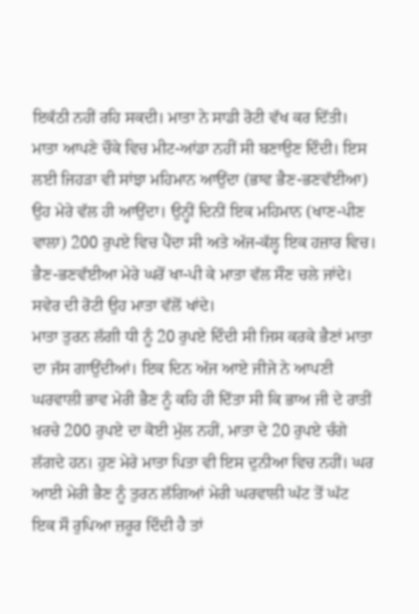ਇਕੱਠੀ ਨਹੀਂ ਰਹਿ ਸਕਦੀ। ਮਾਤਾ ਨੇ ਸਾਡੀ ਰੋਟੀ ਵੱਖ ਕਰ ਦਿੱਤੀ।
ਮਾਤਾ ਆਪਣੇ ਚੌਕੇ ਵਿਚ ਮੀਟ-ਆਂਡਾ ਨਹੀਂ ਸੀ ਬਣਾਉਣ ਦਿੰਦੀ। ਇਸ ਲਈ ਜਿਹੜਾ ਵੀ ਸਾਂਝਾ ਮਹਿਮਾਨ ਆਉਂਦਾ (ਭਾਵ ਭੈਣ-ਭਣਵੱਈਆ) ਉਹ ਮੇਰੇ ਵੱਲ ਹੀ ਆਉਂਦਾ। ਉਨ੍ਹੀਂ ਦਿਨੀਂ ਇਕ ਮਹਿਮਾਨ (ਖਾਣ-ਪੀਣ ਵਾਲਾ) 200 ਰੁਪਏ ਵਿਚ ਪੈਂਦਾ ਸੀ ਅਤੇ ਅੱਜ-ਕੱਲ੍ਹ ਇਕ ਹਜ਼ਾਰ ਵਿਚ। ਭੈਣ-ਭਣਵੱਈਆ ਮੇਰੇ ਘਰੋਂ ਖਾ-ਪੀ ਕੇ ਮਾਤਾ ਵੱਲ ਸੌਣ ਚਲੇ ਜਾਂਦੇ। ਸਵੇਰ ਦੀ ਰੋਟੀ ਉਹ ਮਾਤਾ ਵੱਲੋਂ ਖਾਂਦੇ।
ਮਾਤਾ ਤੁਰਨ ਲੱਗੀ ਧੀ ਨੂੰ 20 ਰੁਪਏ ਦਿੰਦੀ ਸੀ ਜਿਸ ਕਰਕੇ ਭੈਣਾਂ ਮਾਤਾ ਦਾ ਜੱਸ ਗਾਉਂਦੀਆਂ। ਇਕ ਦਿਨ ਅੱਜ ਆਏ ਜੀਜੇ ਨੇ ਆਪਣੀ ਘਰਵਾਲੀ ਭਾਵ ਮੇਰੀ ਭੈਣ ਨੂੰ ਕਹਿ ਹੀ ਦਿੱਤਾ ਸੀ ਕਿ ਭਾਅ ਜੀ ਦੇ ਰਾਤੀਂ ਖ਼ਰਚੇ 200 ਰੁਪਏ ਦਾ ਕੋਈ ਮੁੱਲ ਨਹੀਂ, ਮਾਤਾ ਦੇ 20 ਰੁਪਏ ਚੰਗੇ ਲੱਗਦੇ ਹਨ। ਹੁਣ ਮੇਰੇ ਮਾਤਾ ਪਿਤਾ ਵੀ ਇਸ ਦੁਨੀਆ ਵਿਚ ਨਹੀਂ। ਘਰ ਆਈ ਮੇਰੀ ਭੈਣ ਨੂੰ ਤੁਰਨ ਲੱਗਿਆਂ ਮੇਰੀ ਘਰਵਾਲੀ ਘੱਟ ਤੋਂ ਘੱਟ ਇਕ ਸੌ ਰੁਪਿਆ ਜ਼ਰੂਰ ਦਿੰਦੀ ਹੈ ਤਾਂ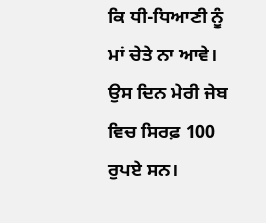ਕਿ ਧੀ-ਧਿਆਣੀ ਨੂੰ ਮਾਂ ਚੇਤੇ ਨਾ ਆਵੇ। ਉਸ ਦਿਨ ਮੇਰੀ ਜੇਬ ਵਿਚ ਸਿਰਫ਼ 100 ਰੁਪਏ ਸਨ।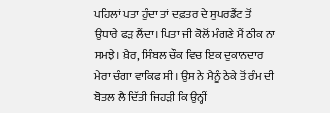ਪਹਿਲਾਂ ਪਤਾ ਹੁੰਦਾ ਤਾਂ ਦਫ਼ਤਰ ਦੇ ਸੁਪਰਡੈਂਟ ਤੋਂ ਉਧਾਰੇ ਫੜ ਲੈਂਦਾ। ਪਿਤਾ ਜੀ ਕੋਲੋਂ ਮੰਗਣੇ ਮੈਂ ਠੀਕ ਨਾ ਸਮਝੇ। ਖ਼ੈਰ, ਸਿੰਬਲ ਚੌਕ ਵਿਚ ਇਕ ਦੁਕਾਨਦਾਰ ਮੇਰਾ ਚੰਗਾ ਵਾਕਿਫ ਸੀ। ਉਸ ਨੇ ਮੈਨੂੰ ਠੇਕੇ ਤੋਂ ਰੰਮ ਦੀ ਬੋਤਲ ਲੈ ਦਿੱਤੀ ਜਿਹੜੀ ਕਿ ਉਨ੍ਹੀਂ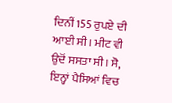ਦਿਨੀਂ 155 ਰੁਪਏ ਦੀ ਆਈ ਸੀ। ਮੀਟ ਵੀ ਉਦੋਂ ਸਸਤਾ ਸੀ। ਸੋ, ਇਨ੍ਹਾਂ ਪੈਸਿਆਂ ਵਿਚ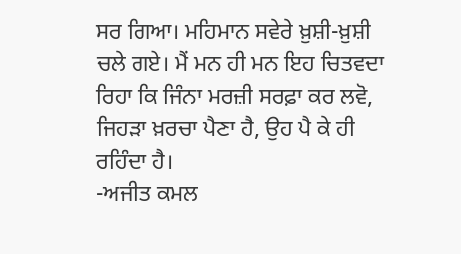ਸਰ ਗਿਆ। ਮਹਿਮਾਨ ਸਵੇਰੇ ਖ਼ੁਸ਼ੀ-ਖ਼ੁਸ਼ੀ ਚਲੇ ਗਏ। ਮੈਂ ਮਨ ਹੀ ਮਨ ਇਹ ਚਿਤਵਦਾ ਰਿਹਾ ਕਿ ਜਿੰਨਾ ਮਰਜ਼ੀ ਸਰਫ਼ਾ ਕਰ ਲਵੋ, ਜਿਹੜਾ ਖ਼ਰਚਾ ਪੈਣਾ ਹੈ, ਉਹ ਪੈ ਕੇ ਹੀ ਰਹਿੰਦਾ ਹੈ।
-ਅਜੀਤ ਕਮਲ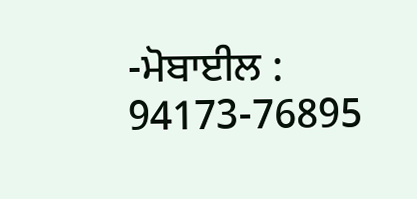-ਮੋਬਾਈਲ : 94173-76895